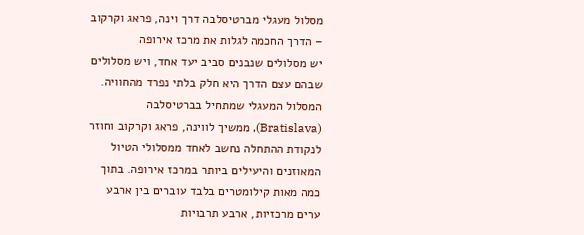מסלול מעגלי מברטיסלבה דרך וינה, פראג וקרקוב – הדרך החכמה לגלות את מרכז אירופה
יש מסלולים שנבנים סביב יעד אחד, ויש מסלולים שבהם עצם הדרך היא חלק בלתי נפרד מהחוויה. המסלול המעגלי שמתחיל בברטיסלבה (Bratislava), ממשיך לווינה, פראג וקרקוב וחוזר לנקודת ההתחלה נחשב לאחד ממסלולי הטיול המאוזנים והיעילים ביותר במרכז אירופה. בתוך כמה מאות קילומטרים בלבד עוברים בין ארבע ערים מרכזיות, ארבע תרבויות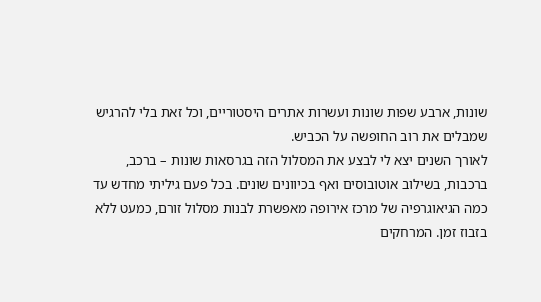שונות, ארבע שפות שונות ועשרות אתרים היסטוריים, וכל זאת בלי להרגיש שמבלים את רוב החופשה על הכביש.
לאורך השנים יצא לי לבצע את המסלול הזה בגרסאות שונות – ברכב, ברכבות, בשילוב אוטובוסים ואף בכיוונים שונים. בכל פעם גיליתי מחדש עד כמה הגיאוגרפיה של מרכז אירופה מאפשרת לבנות מסלול זורם, כמעט ללא בזבוז זמן. המרחקים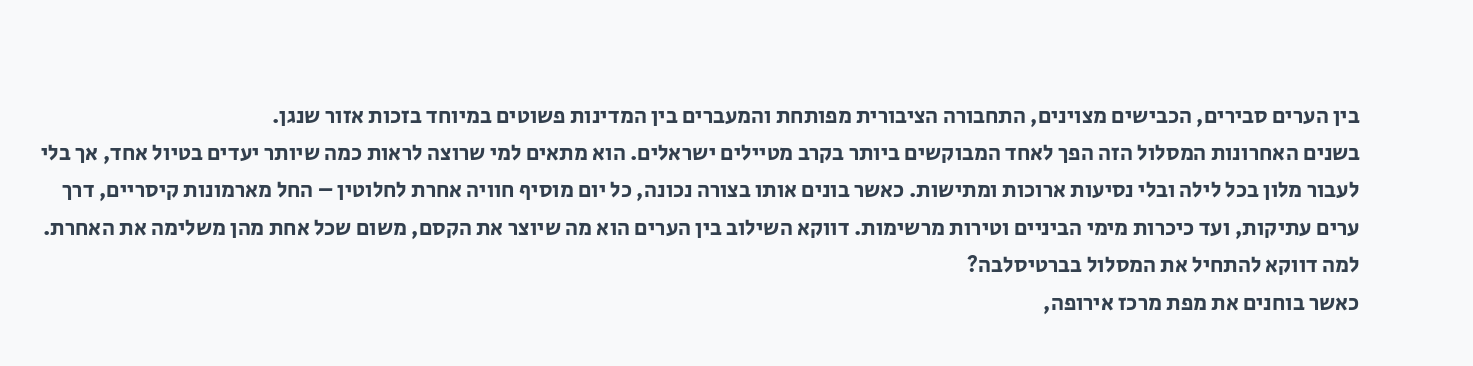בין הערים סבירים, הכבישים מצוינים, התחבורה הציבורית מפותחת והמעברים בין המדינות פשוטים במיוחד בזכות אזור שנגן.
בשנים האחרונות המסלול הזה הפך לאחד המבוקשים ביותר בקרב מטיילים ישראלים. הוא מתאים למי שרוצה לראות כמה שיותר יעדים בטיול אחד, אך בלי לעבור מלון בכל לילה ובלי נסיעות ארוכות ומתישות. כאשר בונים אותו בצורה נכונה, כל יום מוסיף חוויה אחרת לחלוטין – החל מארמונות קיסריים, דרך ערים עתיקות, ועד כיכרות מימי הביניים וטירות מרשימות. דווקא השילוב בין הערים הוא מה שיוצר את הקסם, משום שכל אחת מהן משלימה את האחרת.
למה דווקא להתחיל את המסלול בברטיסלבה?
כאשר בוחנים את מפת מרכז אירופה,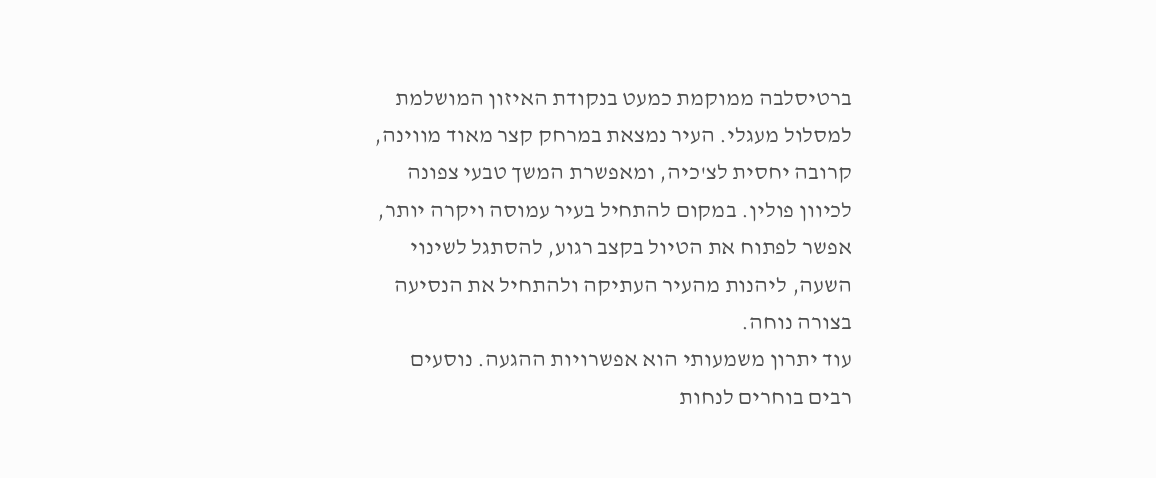ברטיסלבה ממוקמת כמעט בנקודת האיזון המושלמת למסלול מעגלי. העיר נמצאת במרחק קצר מאוד מווינה, קרובה יחסית לצ'כיה, ומאפשרת המשך טבעי צפונה לכיוון פולין. במקום להתחיל בעיר עמוסה ויקרה יותר, אפשר לפתוח את הטיול בקצב רגוע, להסתגל לשינוי השעה, ליהנות מהעיר העתיקה ולהתחיל את הנסיעה בצורה נוחה.
עוד יתרון משמעותי הוא אפשרויות ההגעה. נוסעים רבים בוחרים לנחות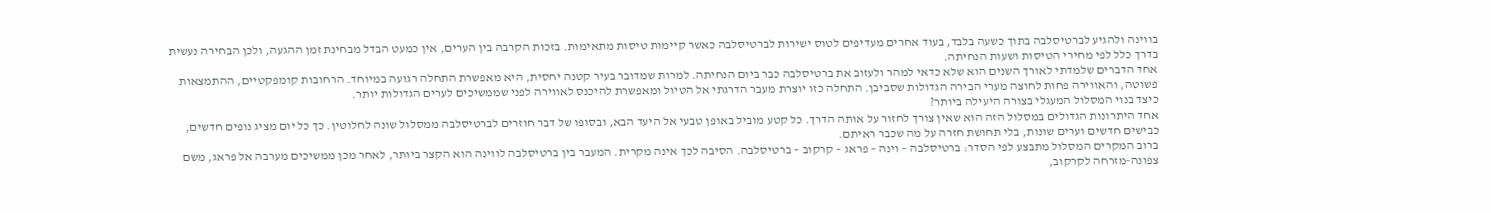בווינה ולהגיע לברטיסלבה בתוך כשעה בלבד, בעוד אחרים מעדיפים לטוס ישירות לברטיסלבה כאשר קיימות טיסות מתאימות. בזכות הקרבה בין הערים, אין כמעט הבדל מבחינת זמן ההגעה, ולכן הבחירה נעשית בדרך כלל לפי מחירי הטיסות ושעות הנחיתה.
אחד הדברים שלמדתי לאורך השנים הוא שלא כדאי למהר ולעזוב את ברטיסלבה כבר ביום הנחיתה. למרות שמדובר בעיר קטנה יחסית, היא מאפשרת התחלה רגועה במיוחד. הרחובות קומפקטיים, ההתמצאות פשוטה, והאווירה פחות לחוצה מערי הבירה הגדולות שסביבן. התחלה כזו יוצרת מעבר הדרגתי אל הטיול ומאפשרת להיכנס לאווירה לפני שממשיכים לערים הגדולות יותר.
כיצד בנוי המסלול המעגלי בצורה היעילה ביותר?
אחד היתרונות הגדולים במסלול הזה הוא שאין צורך לחזור על אותה הדרך. כל קטע מוביל באופן טבעי אל היעד הבא, ובסופו של דבר חוזרים לברטיסלבה ממסלול שונה לחלוטין. כך כל יום מציג נופים חדשים, כבישים חדשים וערים שונות, בלי תחושת חזרה על מה שכבר ראיתם.
ברוב המקרים המסלול מתבצע לפי הסדר: ברטיסלבה – וינה – פראג – קרקוב – ברטיסלבה. הסיבה לכך אינה מקרית. המעבר בין ברטיסלבה לווינה הוא הקצר ביותר, לאחר מכן ממשיכים מערבה אל פראג, משם צפונה-מזרחה לקרקוב,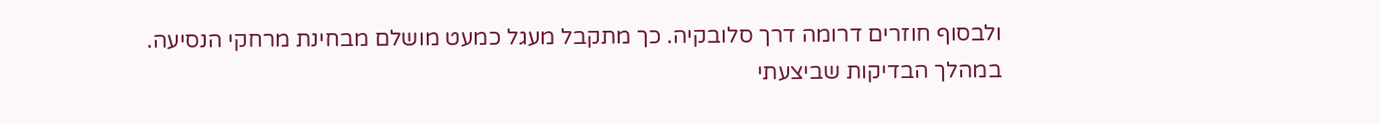ולבסוף חוזרים דרומה דרך סלובקיה. כך מתקבל מעגל כמעט מושלם מבחינת מרחקי הנסיעה.
במהלך הבדיקות שביצעתי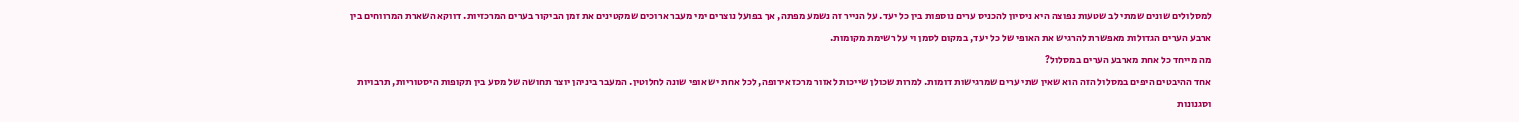למסלולים שונים שמתי לב שטעות נפוצה היא ניסיון להכניס ערים נוספות בין כל יעד. על הנייר זה נשמע מפתה, אך בפועל נוצרים ימי מעבר ארוכים שמקטינים את זמן הביקור בערים המרכזיות. דווקא השארת המרווחים בין ארבע הערים הגדולות מאפשרת להרגיש את האופי של כל יעד, במקום לסמן וי על רשימת מקומות.
מה מייחד כל אחת מארבע הערים במסלול?
אחד ההיבטים היפים במסלול הזה הוא שאין שתי ערים שמרגישות דומות. למרות שכולן שייכות לאזור מרכז אירופה, לכל אחת יש אופי שונה לחלוטין. המעבר ביניהן יוצר תחושה של מסע בין תקופות היסטוריות, תרבויות וסגנונות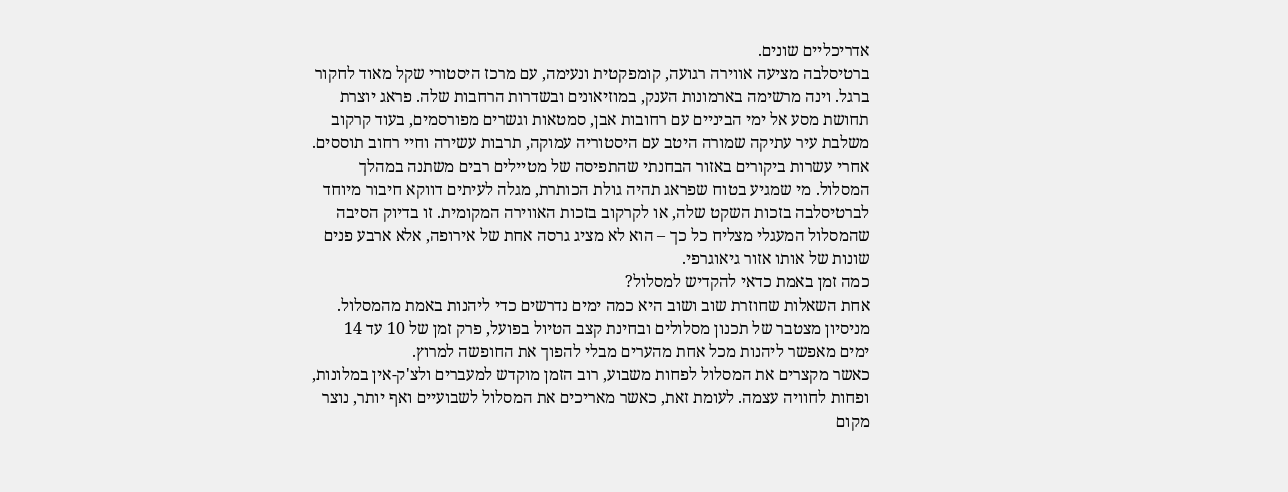אדריכליים שונים.
ברטיסלבה מציעה אווירה רגועה, קומפקטית ונעימה, עם מרכז היסטורי שקל מאוד לחקור ברגל. וינה מרשימה בארמונות הענק, במוזיאונים ובשדרות הרחבות שלה. פראג יוצרת תחושת מסע אל ימי הביניים עם רחובות אבן, סמטאות וגשרים מפורסמים, בעוד קרקוב משלבת עיר עתיקה שמורה היטב עם היסטוריה עמוקה, תרבות עשירה וחיי רחוב תוססים.
אחרי עשרות ביקורים באזור הבחנתי שהתפיסה של מטיילים רבים משתנה במהלך המסלול. מי שמגיע בטוח שפראג תהיה גולת הכותרת, מגלה לעיתים דווקא חיבור מיוחד לברטיסלבה בזכות השקט שלה, או לקרקוב בזכות האווירה המקומית. זו בדיוק הסיבה שהמסלול המעגלי מצליח כל כך – הוא לא מציג גרסה אחת של אירופה, אלא ארבע פנים שונות של אותו אזור גיאוגרפי.
כמה זמן באמת כדאי להקדיש למסלול?
אחת השאלות שחוזרת שוב ושוב היא כמה ימים נדרשים כדי ליהנות באמת מהמסלול. מניסיון מצטבר של תכנון מסלולים ובחינת קצב הטיול בפועל, פרק זמן של 10 עד 14 ימים מאפשר ליהנות מכל אחת מהערים מבלי להפוך את החופשה למרוץ.
כאשר מקצרים את המסלול לפחות משבוע, רוב הזמן מוקדש למעברים ולצ'ק-אין במלונות, ופחות לחוויה עצמה. לעומת זאת, כאשר מאריכים את המסלול לשבועיים ואף יותר, נוצר מקום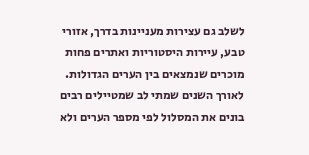לשלב גם עצירות מעניינות בדרך, אזורי טבע, עיירות היסטוריות ואתרים פחות מוכרים שנמצאים בין הערים הגדולות.
לאורך השנים שמתי לב שמטיילים רבים בונים את המסלול לפי מספר הערים ולא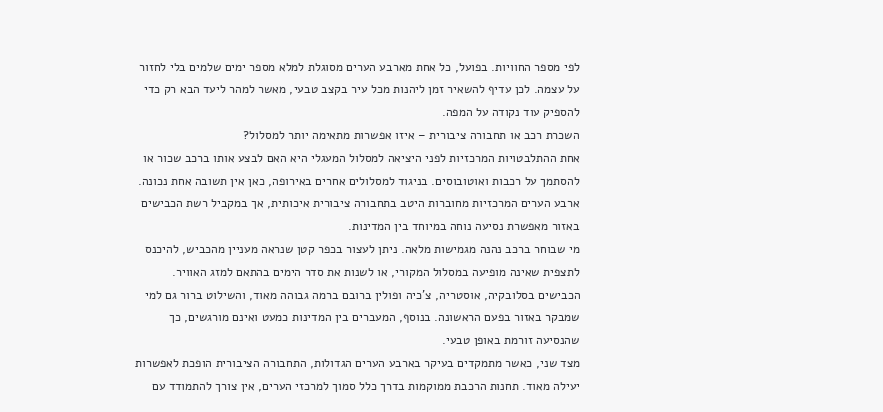לפי מספר החוויות. בפועל, כל אחת מארבע הערים מסוגלת למלא מספר ימים שלמים בלי לחזור על עצמה. לכן עדיף להשאיר זמן ליהנות מכל עיר בקצב טבעי, מאשר למהר ליעד הבא רק כדי להספיק עוד נקודה על המפה.
השכרת רכב או תחבורה ציבורית – איזו אפשרות מתאימה יותר למסלול?
אחת ההתלבטויות המרכזיות לפני היציאה למסלול המעגלי היא האם לבצע אותו ברכב שכור או להסתמך על רכבות ואוטובוסים. בניגוד למסלולים אחרים באירופה, כאן אין תשובה אחת נכונה. ארבע הערים המרכזיות מחוברות היטב בתחבורה ציבורית איכותית, אך במקביל רשת הכבישים באזור מאפשרת נסיעה נוחה במיוחד בין המדינות.
מי שבוחר ברכב נהנה מגמישות מלאה. ניתן לעצור בכפר קטן שנראה מעניין מהכביש, להיכנס לתצפית שאינה מופיעה במסלול המקורי, או לשנות את סדר הימים בהתאם למזג האוויר. הכבישים בסלובקיה, אוסטריה, צ'כיה ופולין ברובם ברמה גבוהה מאוד, והשילוט ברור גם למי שמבקר באזור בפעם הראשונה. בנוסף, המעברים בין המדינות כמעט ואינם מורגשים, כך שהנסיעה זורמת באופן טבעי.
מצד שני, כאשר מתמקדים בעיקר בארבע הערים הגדולות, התחבורה הציבורית הופכת לאפשרות יעילה מאוד. תחנות הרכבת ממוקמות בדרך כלל סמוך למרכזי הערים, אין צורך להתמודד עם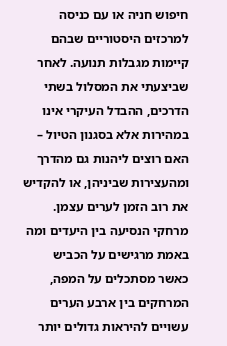חיפוש חניה או עם כניסה למרכזים היסטוריים שבהם קיימות מגבלות תנועה. לאחר שביצעתי את המסלול בשתי הדרכים, ההבדל העיקרי אינו במהירות אלא בסגנון הטיול – האם רוצים ליהנות גם מהדרך ומהעצירות שביניהן, או להקדיש את רוב הזמן לערים עצמן.
מרחקי הנסיעה בין היעדים ומה באמת מרגישים על הכביש
כאשר מסתכלים על המפה, המרחקים בין ארבע הערים עשויים להיראות גדולים יותר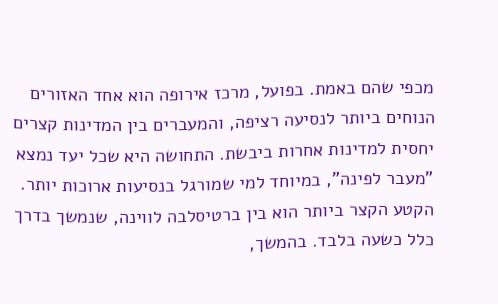מכפי שהם באמת. בפועל, מרכז אירופה הוא אחד האזורים הנוחים ביותר לנסיעה רציפה, והמעברים בין המדינות קצרים יחסית למדינות אחרות ביבשת. התחושה היא שכל יעד נמצא "מעבר לפינה", במיוחד למי שמורגל בנסיעות ארוכות יותר.
הקטע הקצר ביותר הוא בין ברטיסלבה לווינה, שנמשך בדרך כלל כשעה בלבד. בהמשך,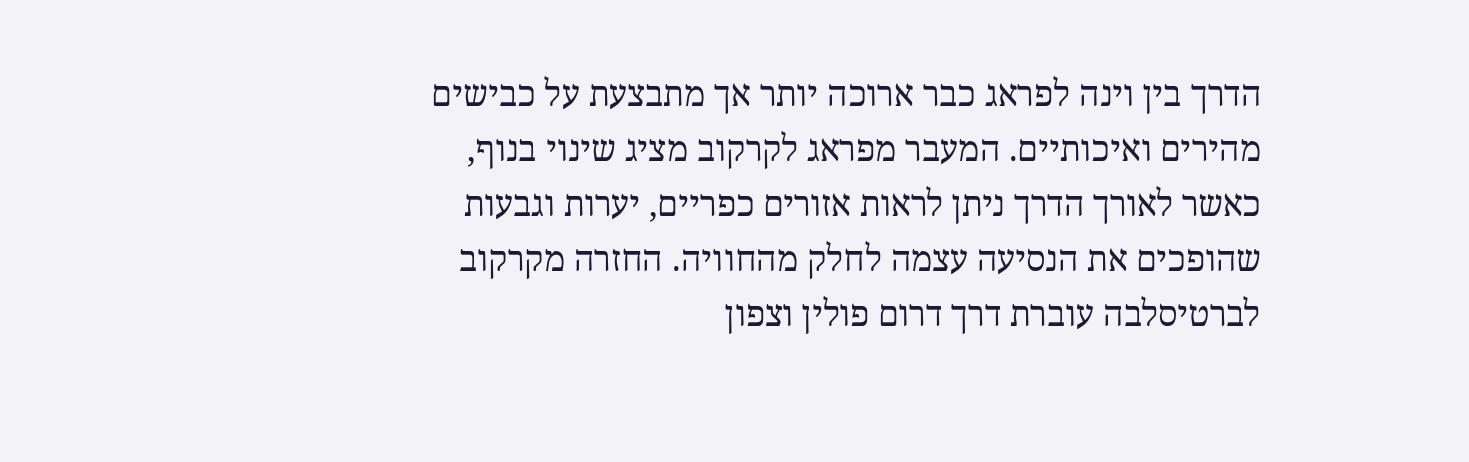הדרך בין וינה לפראג כבר ארוכה יותר אך מתבצעת על כבישים מהירים ואיכותיים. המעבר מפראג לקרקוב מציג שינוי בנוף, כאשר לאורך הדרך ניתן לראות אזורים כפריים, יערות וגבעות שהופכים את הנסיעה עצמה לחלק מהחוויה. החזרה מקרקוב לברטיסלבה עוברת דרך דרום פולין וצפון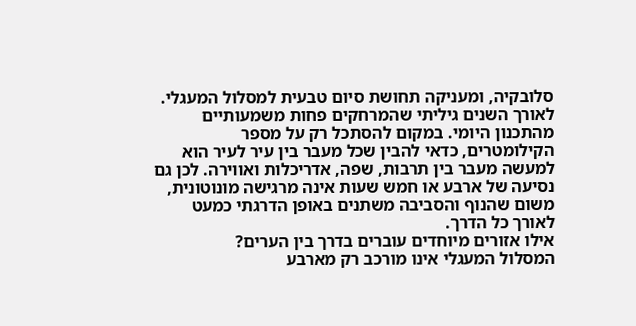סלובקיה, ומעניקה תחושת סיום טבעית למסלול המעגלי.
לאורך השנים גיליתי שהמרחקים פחות משמעותיים מהתכנון היומי. במקום להסתכל רק על מספר הקילומטרים, כדאי להבין שכל מעבר בין עיר לעיר הוא למעשה מעבר בין תרבות, שפה, אדריכלות ואווירה. לכן גם נסיעה של ארבע או חמש שעות אינה מרגישה מונוטונית, משום שהנוף והסביבה משתנים באופן הדרגתי כמעט לאורך כל הדרך.
אילו אזורים מיוחדים עוברים בדרך בין הערים?
המסלול המעגלי אינו מורכב רק מארבע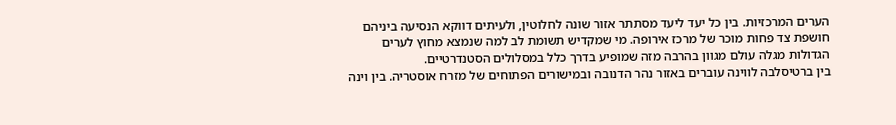הערים המרכזיות. בין כל יעד ליעד מסתתר אזור שונה לחלוטין, ולעיתים דווקא הנסיעה ביניהם חושפת צד פחות מוכר של מרכז אירופה. מי שמקדיש תשומת לב למה שנמצא מחוץ לערים הגדולות מגלה עולם מגוון בהרבה מזה שמופיע בדרך כלל במסלולים הסטנדרטיים.
בין ברטיסלבה לווינה עוברים באזור נהר הדנובה ובמישורים הפתוחים של מזרח אוסטריה. בין וינה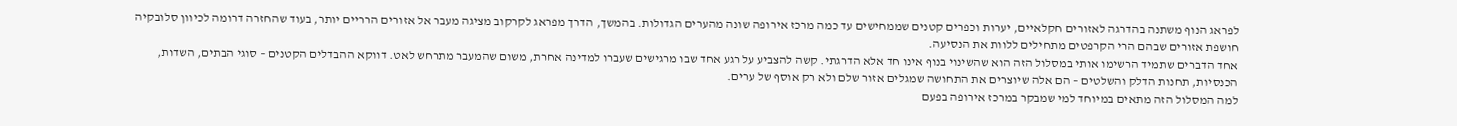לפראג הנוף משתנה בהדרגה לאזורים חקלאיים, יערות וכפרים קטנים שממחישים עד כמה מרכז אירופה שונה מהערים הגדולות. בהמשך, הדרך מפראג לקרקוב מציגה מעבר אל אזורים הרריים יותר, בעוד שהחזרה דרומה לכיוון סלובקיה חושפת אזורים שבהם הרי הקרפטים מתחילים ללוות את הנסיעה.
אחד הדברים שתמיד הרשימו אותי במסלול הזה הוא שהשינוי בנוף אינו חד אלא הדרגתי. קשה להצביע על רגע אחד שבו מרגישים שעברו למדינה אחרת, משום שהמעבר מתרחש לאט. דווקא ההבדלים הקטנים – סוגי הבתים, השדות, הכנסיות, תחנות הדלק והשלטים – הם אלה שיוצרים את התחושה שמגלים אזור שלם ולא רק אוסף של ערים.
למה המסלול הזה מתאים במיוחד למי שמבקר במרכז אירופה בפעם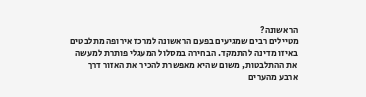הראשונה?
מטיילים רבים שמגיעים בפעם הראשונה למרכז אירופה מתלבטים באיזו מדינה להתמקד. הבחירה במסלול המעגלי פותרת למעשה את ההתלבטות, משום שהיא מאפשרת להכיר את האזור דרך ארבע מהערים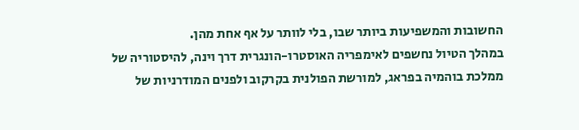החשובות והמשפיעות ביותר שבו, בלי לוותר על אף אחת מהן.
במהלך הטיול נחשפים לאימפריה האוסטרו-הונגרית דרך וינה, להיסטוריה של ממלכת בוהמיה בפראג, למורשת הפולנית בקרקוב ולפנים המודרניות של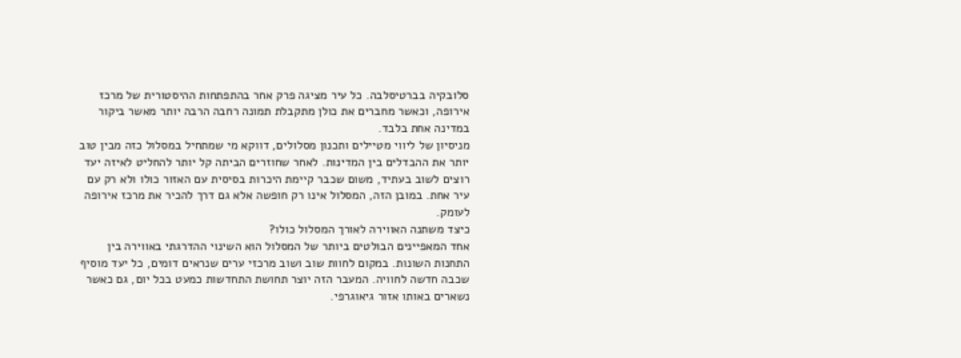סלובקיה בברטיסלבה. כל עיר מציגה פרק אחר בהתפתחות ההיסטורית של מרכז אירופה, וכאשר מחברים את כולן מתקבלת תמונה רחבה הרבה יותר מאשר ביקור במדינה אחת בלבד.
מניסיון של ליווי מטיילים ותכנון מסלולים, דווקא מי שמתחיל במסלול כזה מבין טוב יותר את ההבדלים בין המדינות. לאחר שחוזרים הביתה קל יותר להחליט לאיזה יעד רוצים לשוב בעתיד, משום שכבר קיימת היכרות בסיסית עם האזור כולו ולא רק עם עיר אחת. במובן הזה, המסלול אינו רק חופשה אלא גם דרך להכיר את מרכז אירופה לעומק.
כיצד משתנה האווירה לאורך המסלול כולו?
אחד המאפיינים הבולטים ביותר של המסלול הוא השינוי ההדרגתי באווירה בין התחנות השונות. במקום לחוות שוב ושוב מרכזי ערים שנראים דומים, כל יעד מוסיף שכבה חדשה לחוויה. המעבר הזה יוצר תחושת התחדשות כמעט בכל יום, גם כאשר נשארים באותו אזור גיאוגרפי.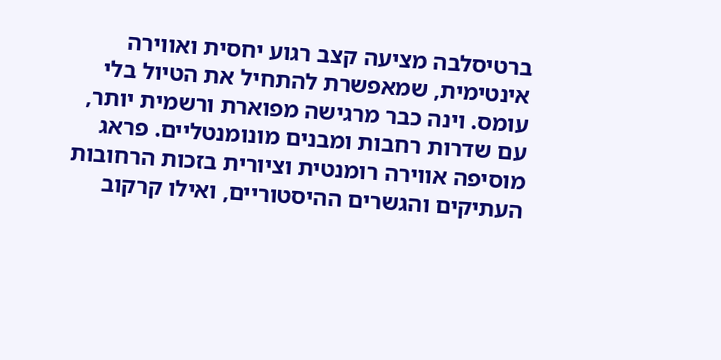ברטיסלבה מציעה קצב רגוע יחסית ואווירה אינטימית, שמאפשרת להתחיל את הטיול בלי עומס. וינה כבר מרגישה מפוארת ורשמית יותר, עם שדרות רחבות ומבנים מונומנטליים. פראג מוסיפה אווירה רומנטית וציורית בזכות הרחובות העתיקים והגשרים ההיסטוריים, ואילו קרקוב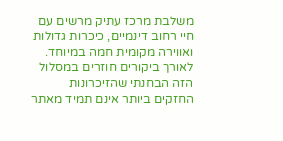משלבת מרכז עתיק מרשים עם חיי רחוב דינמיים, כיכרות גדולות ואווירה מקומית חמה במיוחד.
לאורך ביקורים חוזרים במסלול הזה הבחנתי שהזיכרונות החזקים ביותר אינם תמיד מאתר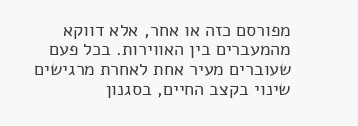מפורסם כזה או אחר, אלא דווקא מהמעברים בין האווירות. בכל פעם שעוברים מעיר אחת לאחרת מרגישים שינוי בקצב החיים, בסגנון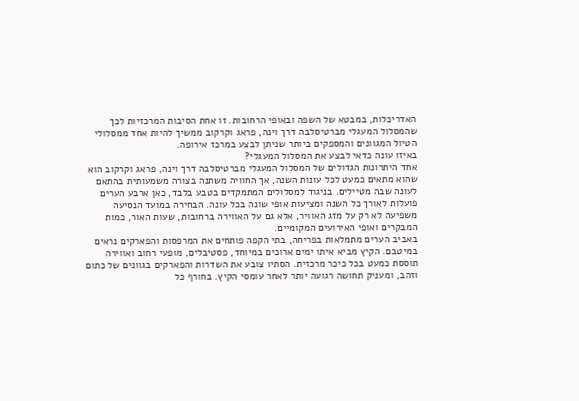האדריכלות, במבטא של השפה ובאופי הרחובות. זו אחת הסיבות המרכזיות לכך שהמסלול המעגלי מברטיסלבה דרך וינה, פראג וקרקוב ממשיך להיות אחד ממסלולי הטיול המגוונים והמספקים ביותר שניתן לבצע במרכז אירופה.
באיזו עונה כדאי לבצע את המסלול המעגלי?
אחד היתרונות הגדולים של המסלול המעגלי מברטיסלבה דרך וינה, פראג וקרקוב הוא שהוא מתאים כמעט לכל עונות השנה, אך החוויה משתנה בצורה משמעותית בהתאם לעונה שבה מטיילים. בניגוד למסלולים המתמקדים בטבע בלבד, כאן ארבע הערים פועלות לאורך כל השנה ומציעות אופי שונה בכל עונה. הבחירה במועד הנסיעה משפיעה לא רק על מזג האוויר, אלא גם על האווירה ברחובות, שעות האור, כמות המבקרים ואופי האירועים המקומיים.
באביב הערים מתמלאות בפריחה, בתי הקפה פותחים את המרפסות והפארקים נראים במיטבם. הקיץ מביא איתו ימים ארוכים במיוחד, פסטיבלים, מופעי רחוב ואווירה תוססת כמעט בכל כיכר מרכזית. הסתיו צובע את השדרות והפארקים בגוונים של כתום וזהב, ומעניק תחושה רגועה יותר לאחר עומסי הקיץ. בחורף כל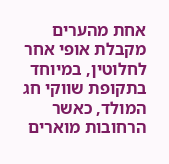אחת מהערים מקבלת אופי אחר לחלוטין, במיוחד בתקופת שווקי חג המולד, כאשר הרחובות מוארים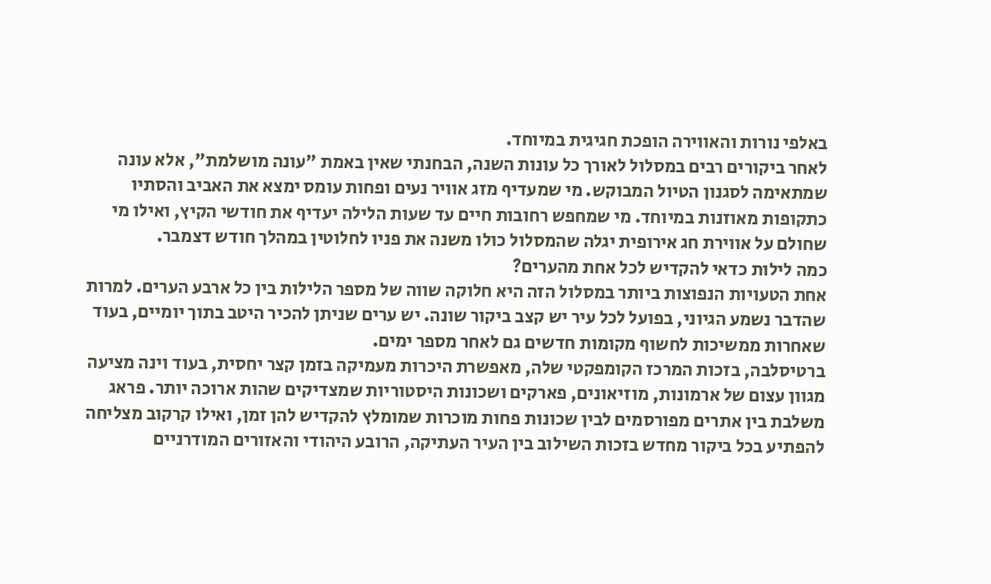באלפי נורות והאווירה הופכת חגיגית במיוחד.
לאחר ביקורים רבים במסלול לאורך כל עונות השנה, הבחנתי שאין באמת "עונה מושלמת", אלא עונה שמתאימה לסגנון הטיול המבוקש. מי שמעדיף מזג אוויר נעים ופחות עומס ימצא את האביב והסתיו כתקופות מאוזנות במיוחד. מי שמחפש רחובות חיים עד שעות הלילה יעדיף את חודשי הקיץ, ואילו מי שחולם על אווירת חג אירופית יגלה שהמסלול כולו משנה את פניו לחלוטין במהלך חודש דצמבר.
כמה לילות כדאי להקדיש לכל אחת מהערים?
אחת הטעויות הנפוצות ביותר במסלול הזה היא חלוקה שווה של מספר הלילות בין כל ארבע הערים. למרות שהדבר נשמע הגיוני, בפועל לכל עיר יש קצב ביקור שונה. יש ערים שניתן להכיר היטב בתוך יומיים, בעוד שאחרות ממשיכות לחשוף מקומות חדשים גם לאחר מספר ימים.
ברטיסלבה, בזכות המרכז הקומפקטי שלה, מאפשרת היכרות מעמיקה בזמן קצר יחסית, בעוד וינה מציעה מגוון עצום של ארמונות, מוזיאונים, פארקים ושכונות היסטוריות שמצדיקים שהות ארוכה יותר. פראג משלבת בין אתרים מפורסמים לבין שכונות פחות מוכרות שמומלץ להקדיש להן זמן, ואילו קרקוב מצליחה להפתיע בכל ביקור מחדש בזכות השילוב בין העיר העתיקה, הרובע היהודי והאזורים המודרניים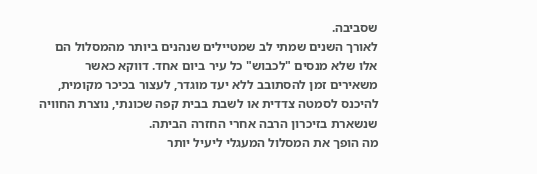שסביבה.
לאורך השנים שמתי לב שמטיילים שנהנים ביותר מהמסלול הם אלו שלא מנסים "לכבוש" כל עיר ביום אחד. דווקא כאשר משאירים זמן להסתובב ללא יעד מוגדר, לעצור בכיכר מקומית, להיכנס לסמטה צדדית או לשבת בבית קפה שכונתי, נוצרת החוויה שנשארת בזיכרון הרבה אחרי החזרה הביתה.
מה הופך את המסלול המעגלי ליעיל יותר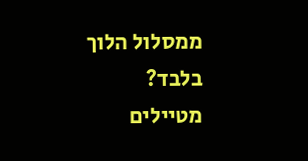ממסלול הלוך בלבד?
מטיילים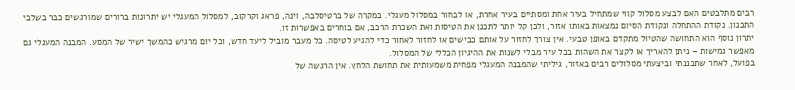רבים מתלבטים האם לבצע מסלול קווי שמתחיל בעיר אחת ומסתיים בעיר אחרת, או לבחור במסלול מעגלי. במקרה של ברטיסלבה, וינה, פראג וקרקוב, למסלול המעגלי יש יתרונות ברורים שמורגשים כבר בשלבי התכנון. נקודת ההתחלה ונקודת הסיום נמצאות באותו אזור, ולכן קל יותר לתכנן את הטיסות ואת השכרת הרכב, אם בוחרים באפשרות זו.
יתרון נוסף הוא התחושה שהטיול מתקדם באופן טבעי. אין צורך לחזור על אותם כבישים או לחזור לאחור כדי להגיע לטיסה. כל מעבר מוביל ליעד חדש, וכל יום מרגיש כהמשך ישיר של המסע. המבנה המעגלי גם מאפשר גמישות – ניתן להאריך או לקצר את השהות בכל עיר מבלי לשנות את ההיגיון הכללי של המסלול.
בפועל, לאחר שתכננתי וביצעתי מסלולים רבים באזור, גיליתי שהמבנה המעגלי מפחית משמעותית את תחושת הלחץ. אין הרגשה של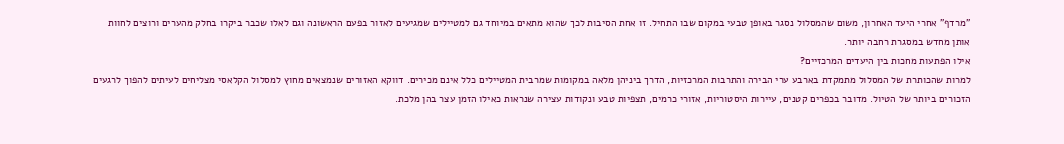"מרדף" אחרי היעד האחרון, משום שהמסלול נסגר באופן טבעי במקום שבו התחיל. זו אחת הסיבות לכך שהוא מתאים במיוחד גם למטיילים שמגיעים לאזור בפעם הראשונה וגם לאלו שכבר ביקרו בחלק מהערים ורוצים לחוות אותן מחדש במסגרת רחבה יותר.
אילו הפתעות מחכות בין היעדים המרכזיים?
למרות שהכותרת של המסלול מתמקדת בארבע ערי הבירה והתרבות המרכזיות, הדרך ביניהן מלאה במקומות שמרבית המטיילים כלל אינם מכירים. דווקא האזורים שנמצאים מחוץ למסלול הקלאסי מצליחים לעיתים להפוך לרגעים הזכורים ביותר של הטיול. מדובר בכפרים קטנים, עיירות היסטוריות, אזורי כרמים, תצפיות טבע ונקודות עצירה שנראות כאילו הזמן עצר בהן מלכת.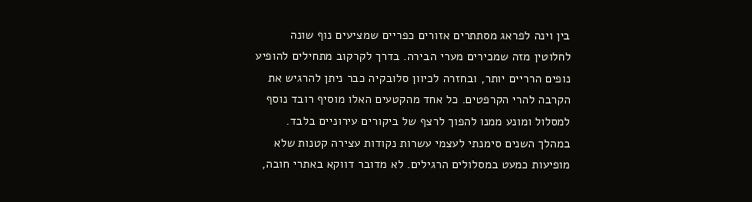בין וינה לפראג מסתתרים אזורים כפריים שמציעים נוף שונה לחלוטין מזה שמכירים מערי הבירה. בדרך לקרקוב מתחילים להופיע נופים הרריים יותר, ובחזרה לכיוון סלובקיה כבר ניתן להרגיש את הקרבה להרי הקרפטים. כל אחד מהקטעים האלו מוסיף רובד נוסף למסלול ומונע ממנו להפוך לרצף של ביקורים עירוניים בלבד.
במהלך השנים סימנתי לעצמי עשרות נקודות עצירה קטנות שלא מופיעות כמעט במסלולים הרגילים. לא מדובר דווקא באתרי חובה,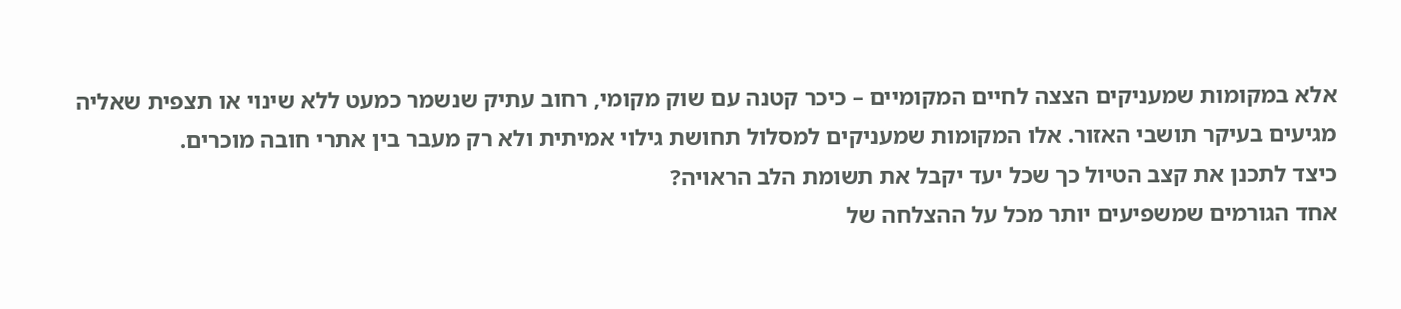אלא במקומות שמעניקים הצצה לחיים המקומיים – כיכר קטנה עם שוק מקומי, רחוב עתיק שנשמר כמעט ללא שינוי או תצפית שאליה מגיעים בעיקר תושבי האזור. אלו המקומות שמעניקים למסלול תחושת גילוי אמיתית ולא רק מעבר בין אתרי חובה מוכרים.
כיצד לתכנן את קצב הטיול כך שכל יעד יקבל את תשומת הלב הראויה?
אחד הגורמים שמשפיעים יותר מכל על ההצלחה של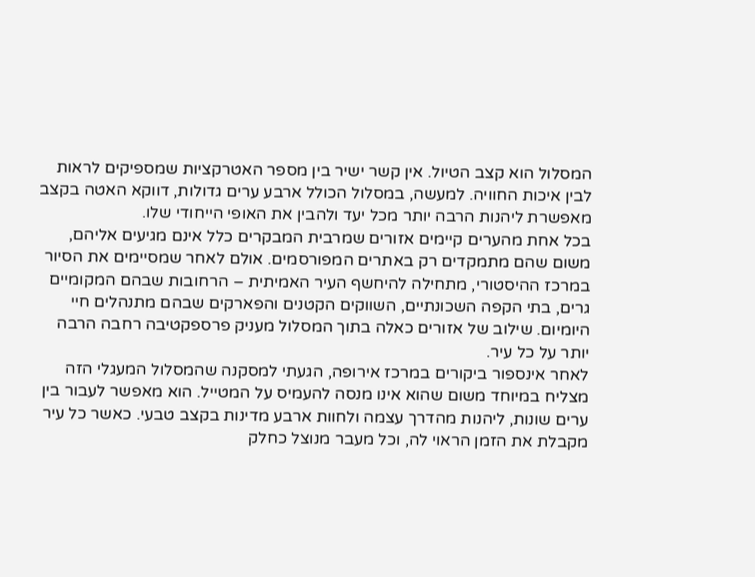המסלול הוא קצב הטיול. אין קשר ישיר בין מספר האטרקציות שמספיקים לראות לבין איכות החוויה. למעשה, במסלול הכולל ארבע ערים גדולות, דווקא האטה בקצב מאפשרת ליהנות הרבה יותר מכל יעד ולהבין את האופי הייחודי שלו.
בכל אחת מהערים קיימים אזורים שמרבית המבקרים כלל אינם מגיעים אליהם, משום שהם מתמקדים רק באתרים המפורסמים. אולם לאחר שמסיימים את הסיור במרכז ההיסטורי, מתחילה להיחשף העיר האמיתית – הרחובות שבהם המקומיים גרים, בתי הקפה השכונתיים, השווקים הקטנים והפארקים שבהם מתנהלים חיי היומיום. שילוב של אזורים כאלה בתוך המסלול מעניק פרספקטיבה רחבה הרבה יותר על כל עיר.
לאחר אינספור ביקורים במרכז אירופה, הגעתי למסקנה שהמסלול המעגלי הזה מצליח במיוחד משום שהוא אינו מנסה להעמיס על המטייל. הוא מאפשר לעבור בין ערים שונות, ליהנות מהדרך עצמה ולחוות ארבע מדינות בקצב טבעי. כאשר כל עיר מקבלת את הזמן הראוי לה, וכל מעבר מנוצל כחלק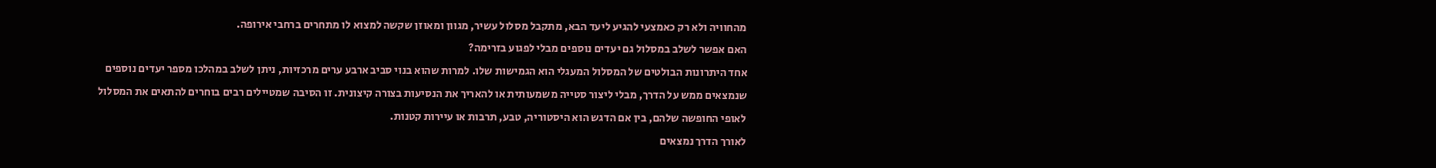מהחוויה ולא רק כאמצעי להגיע ליעד הבא, מתקבל מסלול עשיר, מגוון ומאוזן שקשה למצוא לו מתחרים ברחבי אירופה.
האם אפשר לשלב במסלול גם יעדים נוספים מבלי לפגוע בזרימה?
אחד היתרונות הבולטים של המסלול המעגלי הוא הגמישות שלו. למרות שהוא בנוי סביב ארבע ערים מרכזיות, ניתן לשלב במהלכו מספר יעדים נוספים שנמצאים ממש על הדרך, מבלי ליצור סטייה משמעותית או להאריך את הנסיעות בצורה קיצונית. זו הסיבה שמטיילים רבים בוחרים להתאים את המסלול לאופי החופשה שלהם, בין אם הדגש הוא היסטוריה, טבע, תרבות או עיירות קטנות.
לאורך הדרך נמצאים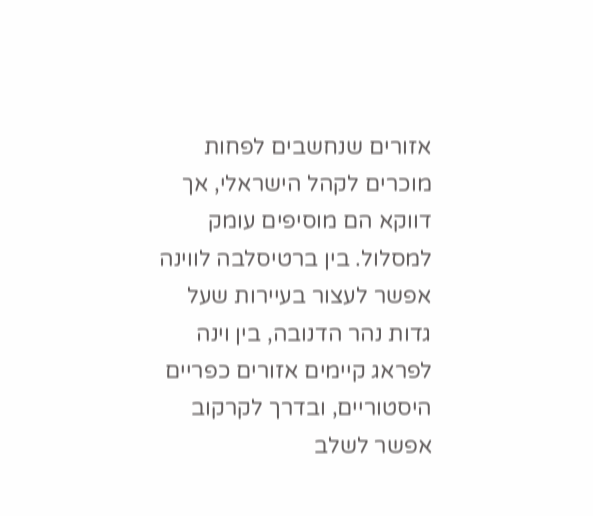אזורים שנחשבים לפחות מוכרים לקהל הישראלי, אך דווקא הם מוסיפים עומק למסלול. בין ברטיסלבה לווינה אפשר לעצור בעיירות שעל גדות נהר הדנובה, בין וינה לפראג קיימים אזורים כפריים היסטוריים, ובדרך לקרקוב אפשר לשלב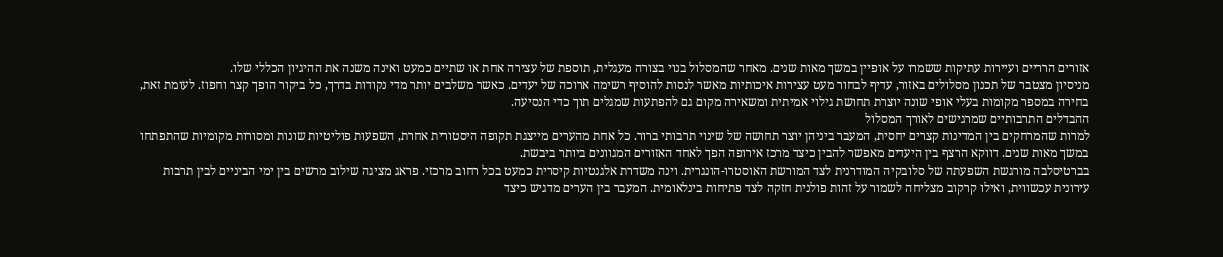אזורים הרריים ועיירות עתיקות ששמרו על אופיין במשך מאות שנים. מאחר שהמסלול בנוי בצורה מעגלית, תוספת של עצירה אחת או שתיים כמעט ואינה משנה את ההיגיון הכללי שלו.
מניסיון מצטבר של תכנון מסלולים באזור, עדיף לבחור מעט עצירות איכותיות מאשר לנסות להוסיף רשימה ארוכה של יעדים. כאשר משלבים יותר מדי נקודות בדרך, כל ביקור הופך קצר וחפוז. לעומת זאת, בחירה במספר מקומות בעלי אופי שונה יוצרת תחושת גילוי אמיתית ומשאירה מקום גם להפתעות שמגלים תוך כדי הנסיעה.
ההבדלים התרבותיים שמרגישים לאורך המסלול
למרות שהמרחקים בין המדינות קצרים יחסית, המעבר ביניהן יוצר תחושה של שינוי תרבותי ברור. כל אחת מהערים מייצגת תקופה היסטורית אחרת, השפעות פוליטיות שונות ומסורות מקומיות שהתפתחו במשך מאות שנים. דווקא הרצף בין היעדים מאפשר להבין כיצד מרכז אירופה הפך לאחד האזורים המגוונים ביותר ביבשת.
בברטיסלבה מורגשת השפעתה של סלובקיה המודרנית לצד המורשת האוסטרו-הונגרית. וינה משדרת אלגנטיות קיסרית כמעט בכל רחוב מרכזי. פראג מציגה שילוב מרשים בין ימי הביניים לבין תרבות עירונית עכשווית, ואילו קרקוב מצליחה לשמור על זהות פולנית חזקה לצד פתיחות בינלאומית. המעבר בין הערים מדגיש כיצד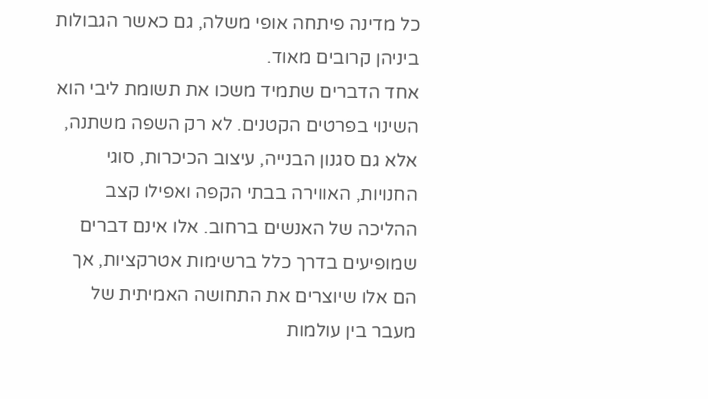כל מדינה פיתחה אופי משלה, גם כאשר הגבולות ביניהן קרובים מאוד.
אחד הדברים שתמיד משכו את תשומת ליבי הוא השינוי בפרטים הקטנים. לא רק השפה משתנה, אלא גם סגנון הבנייה, עיצוב הכיכרות, סוגי החנויות, האווירה בבתי הקפה ואפילו קצב ההליכה של האנשים ברחוב. אלו אינם דברים שמופיעים בדרך כלל ברשימות אטרקציות, אך הם אלו שיוצרים את התחושה האמיתית של מעבר בין עולמות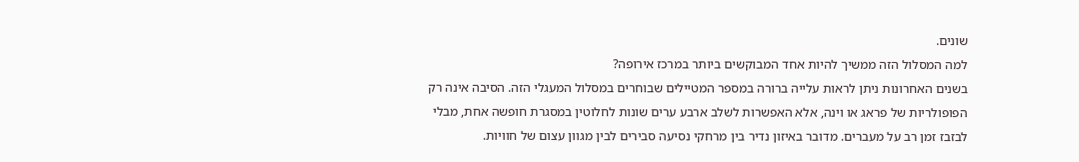שונים.
למה המסלול הזה ממשיך להיות אחד המבוקשים ביותר במרכז אירופה?
בשנים האחרונות ניתן לראות עלייה ברורה במספר המטיילים שבוחרים במסלול המעגלי הזה. הסיבה אינה רק הפופולריות של פראג או וינה, אלא האפשרות לשלב ארבע ערים שונות לחלוטין במסגרת חופשה אחת, מבלי לבזבז זמן רב על מעברים. מדובר באיזון נדיר בין מרחקי נסיעה סבירים לבין מגוון עצום של חוויות.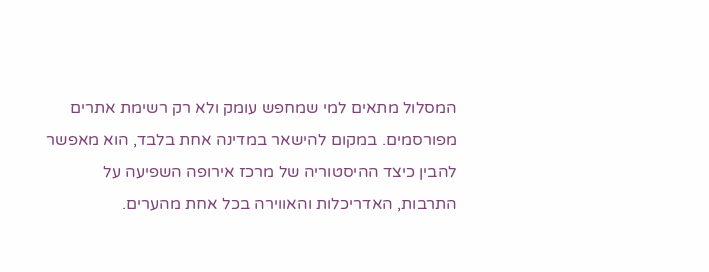המסלול מתאים למי שמחפש עומק ולא רק רשימת אתרים מפורסמים. במקום להישאר במדינה אחת בלבד, הוא מאפשר להבין כיצד ההיסטוריה של מרכז אירופה השפיעה על התרבות, האדריכלות והאווירה בכל אחת מהערים.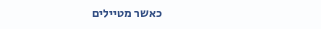כאשר מטיילים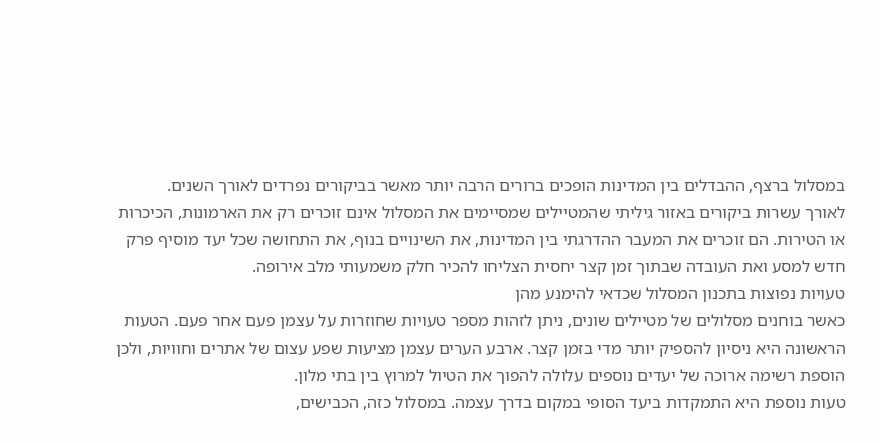במסלול ברצף, ההבדלים בין המדינות הופכים ברורים הרבה יותר מאשר בביקורים נפרדים לאורך השנים.
לאורך עשרות ביקורים באזור גיליתי שהמטיילים שמסיימים את המסלול אינם זוכרים רק את הארמונות, הכיכרות או הטירות. הם זוכרים את המעבר ההדרגתי בין המדינות, את השינויים בנוף, את התחושה שכל יעד מוסיף פרק חדש למסע ואת העובדה שבתוך זמן קצר יחסית הצליחו להכיר חלק משמעותי מלב אירופה.
טעויות נפוצות בתכנון המסלול שכדאי להימנע מהן
כאשר בוחנים מסלולים של מטיילים שונים, ניתן לזהות מספר טעויות שחוזרות על עצמן פעם אחר פעם. הטעות הראשונה היא ניסיון להספיק יותר מדי בזמן קצר. ארבע הערים עצמן מציעות שפע עצום של אתרים וחוויות, ולכן הוספת רשימה ארוכה של יעדים נוספים עלולה להפוך את הטיול למרוץ בין בתי מלון.
טעות נוספת היא התמקדות ביעד הסופי במקום בדרך עצמה. במסלול כזה, הכבישים,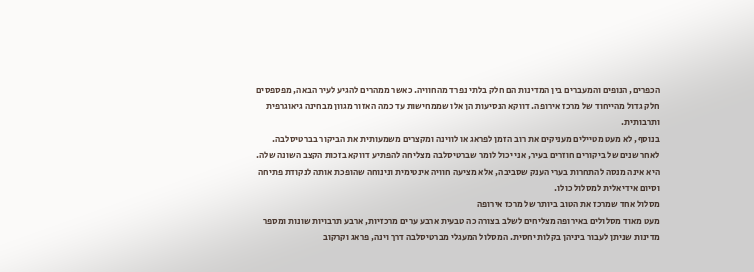הכפרים, הנופים והמעברים בין המדינות הם חלק בלתי נפרד מהחוויה. כאשר ממהרים להגיע לעיר הבאה, מפספסים חלק גדול מהייחוד של מרכז אירופה. דווקא הנסיעות הן אלו שממחישות עד כמה האזור מגוון מבחינה גיאוגרפית ותרבותית.
בנוסף, לא מעט מטיילים מעניקים את רוב הזמן לפראג או לווינה ומקצרים משמעותית את הביקור בברטיסלבה. לאחר שנים של ביקורים חוזרים בעיר, אני יכול לומר שברטיסלבה מצליחה להפתיע דווקא בזכות הקצב השונה שלה. היא אינה מנסה להתחרות בערי הענק שסביבה, אלא מציעה חוויה אינטימית ונינוחה שהופכת אותה לנקודת פתיחה וסיום אידיאלית למסלול כולו.
מסלול אחד שמרכז את הטוב ביותר של מרכז אירופה
מעט מאוד מסלולים באירופה מצליחים לשלב בצורה כה טבעית ארבע ערים מרכזיות, ארבע תרבויות שונות ומספר מדינות שניתן לעבור ביניהן בקלות יחסית. המסלול המעגלי מברטיסלבה דרך וינה, פראג וקרקוב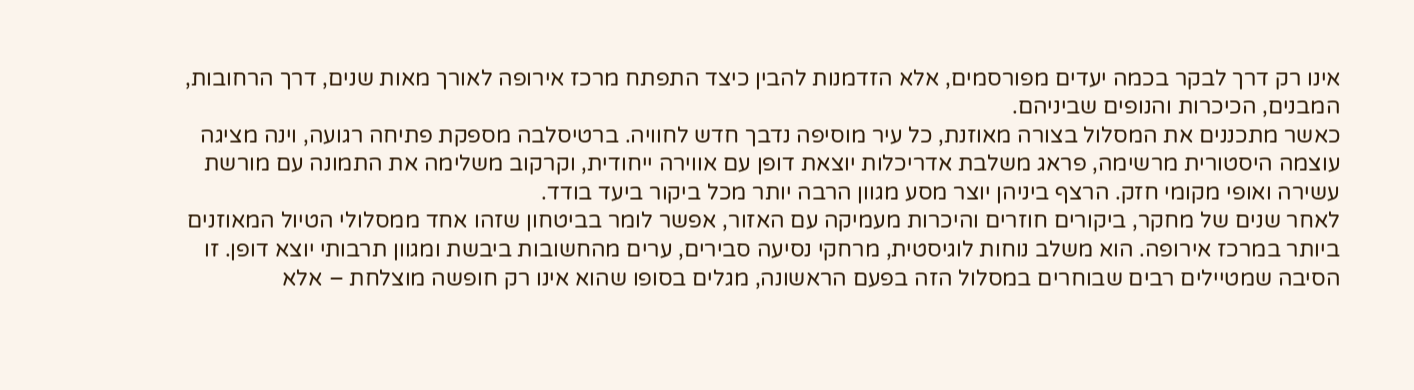אינו רק דרך לבקר בכמה יעדים מפורסמים, אלא הזדמנות להבין כיצד התפתח מרכז אירופה לאורך מאות שנים, דרך הרחובות, המבנים, הכיכרות והנופים שביניהם.
כאשר מתכננים את המסלול בצורה מאוזנת, כל עיר מוסיפה נדבך חדש לחוויה. ברטיסלבה מספקת פתיחה רגועה, וינה מציגה עוצמה היסטורית מרשימה, פראג משלבת אדריכלות יוצאת דופן עם אווירה ייחודית, וקרקוב משלימה את התמונה עם מורשת עשירה ואופי מקומי חזק. הרצף ביניהן יוצר מסע מגוון הרבה יותר מכל ביקור ביעד בודד.
לאחר שנים של מחקר, ביקורים חוזרים והיכרות מעמיקה עם האזור, אפשר לומר בביטחון שזהו אחד ממסלולי הטיול המאוזנים ביותר במרכז אירופה. הוא משלב נוחות לוגיסטית, מרחקי נסיעה סבירים, ערים מהחשובות ביבשת ומגוון תרבותי יוצא דופן. זו הסיבה שמטיילים רבים שבוחרים במסלול הזה בפעם הראשונה, מגלים בסופו שהוא אינו רק חופשה מוצלחת – אלא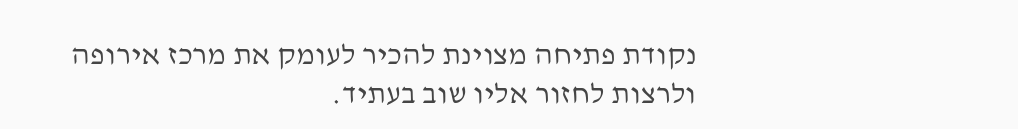נקודת פתיחה מצוינת להכיר לעומק את מרכז אירופה ולרצות לחזור אליו שוב בעתיד.